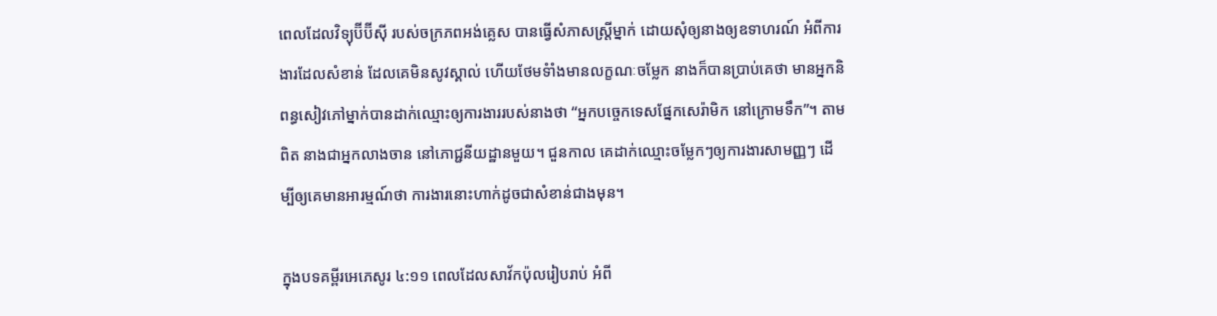ពេលដែលវិទ្យុប៊ីប៊ីស៊ី របស់ចក្រភពអង់គ្លេស បានធ្វើសំភាសស្រ្តីម្នាក់ ដោយសុំឲ្យនាងឲ្យឧទាហរណ៍ អំពីការងារដែលសំខាន់ ដែលគេមិនសូវស្គាល់ ហើយថែមទំាំងមានលក្ខណៈចម្លែក នាងក៏បានប្រាប់គេថា មានអ្នកនិពន្ធសៀវភៅម្នាក់បានដាក់ឈ្មោះឲ្យការងាររបស់នាងថា “អ្នកបច្ចេកទេសផ្នែកសេរ៉ាមិក នៅក្រោមទឹក”។ តាមពិត នាងជាអ្នកលាងចាន នៅភោជ្ជនីយដ្ឋានមួយ។ ជួនកាល គេដាក់ឈ្មោះចម្លែកៗឲ្យការងារសាមញ្ញៗ ដើម្បីឲ្យគេមានអារម្មណ៍ថា ការងារនោះហាក់ដូចជាសំខាន់ជាងមុន។

ក្នុងបទគម្ពីរអេភេសូរ ៤:១១ ពេលដែលសាវ័កប៉ុលរៀបរាប់ អំពី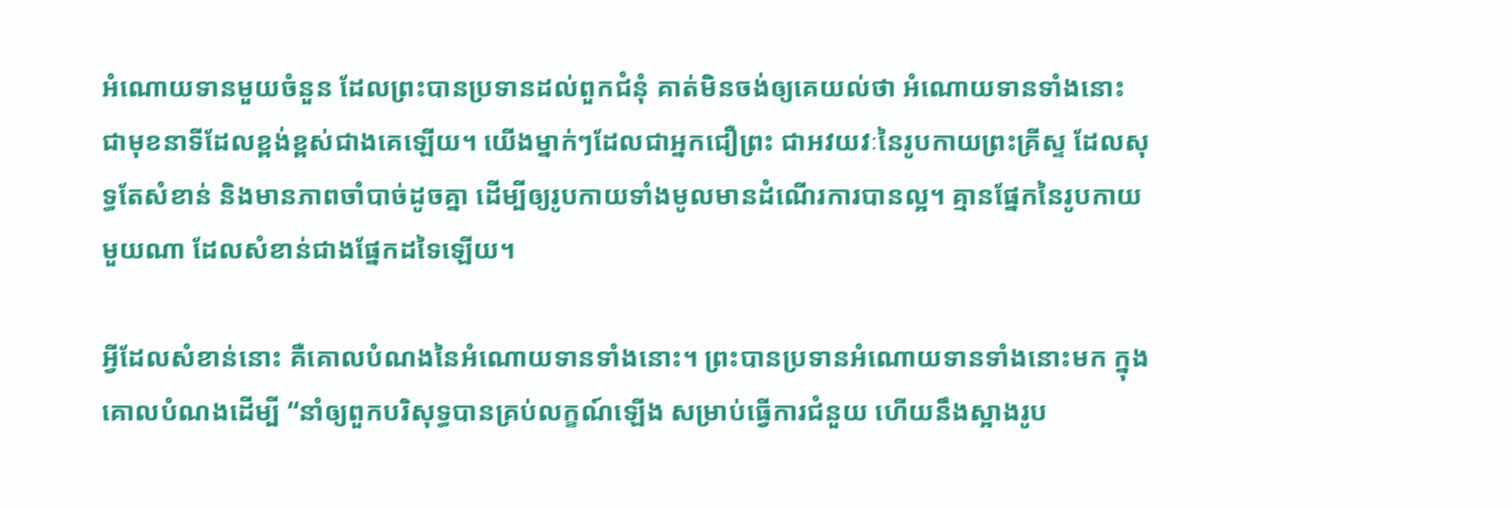អំណោយទានមួយចំនួន ដែលព្រះបានប្រទានដល់ពួកជំនុំ គាត់មិនចង់ឲ្យគេយល់ថា អំណោយទានទាំងនោះ ជាមុខនាទីដែលខ្ពង់ខ្ពស់ជាងគេឡើយ។ យើងម្នាក់ៗដែលជាអ្នកជឿព្រះ ជាអវយវៈនៃរូបកាយព្រះគ្រីស្ទ ដែលសុទ្ធតែសំខាន់ និងមានភាពចាំបាច់ដូចគ្នា ដើម្បីឲ្យរូបកាយទាំងមូលមានដំណើរការបានល្អ។ គ្មានផ្នែកនៃរូបកាយមួយណា ដែលសំខាន់ជាងផ្នែកដទៃឡើយ។

អ្វីដែលសំខាន់នោះ គឺគោលបំណងនៃអំណោយទានទាំងនោះ។ ព្រះបានប្រទានអំណោយទានទាំងនោះមក ក្នុងគោលបំណងដើម្បី “នាំឲ្យពួកបរិសុទ្ធបានគ្រប់លក្ខណ៍ឡើង សម្រាប់ធ្វើការជំនួយ ហើយនឹងស្អាងរូប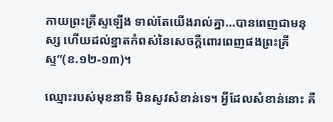កាយព្រះគ្រីស្ទឡើង ទាល់តែយើងរាល់គ្នា…បានពេញជាមនុស្ស ហើយដល់ខ្នាតកំពស់នៃសេចក្តីពោរពេញផងព្រះគ្រីស្ទ”(ខ.១២-១៣)។

ឈ្មោះរបស់មុខនាទី មិនសូវសំខាន់ទេ។ អ្វីដែលសំខាន់នោះ គឺ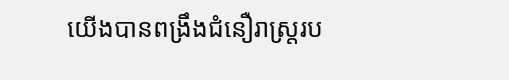យើងបានពង្រឹងជំនឿរាស្រ្តរប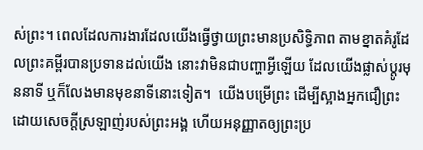ស់ព្រះ។ ពេលដែលការងារដែលយើងធ្វើថ្វាយព្រះមានប្រសិទ្ធិភាព តាមខ្នាតគំរូដែលព្រះគម្ពីរបានប្រទានដល់យើង នោះវាមិនជាបញ្ហាអ្វីឡើយ ដែលយើងផ្លាស់ប្តូរមុននាទី ឬក៏លែងមានមុខនាទីនោះទៀត។  យើងបម្រើព្រះ ដើម្បីស្អាងអ្នកជឿព្រះ ដោយសេចក្តីស្រឡាញ់របស់ព្រះអង្គ ហើយអនុញ្ញាតឲ្យព្រះប្រ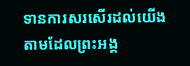ទានការសរសើរដល់យើង តាមដែលព្រះអង្គ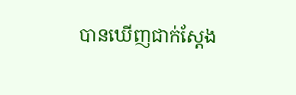បានឃើញជាក់ស្តែង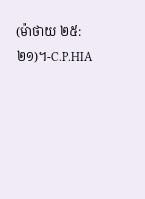(ម៉ាថាយ ២៥:២១)។-C.P.HIA